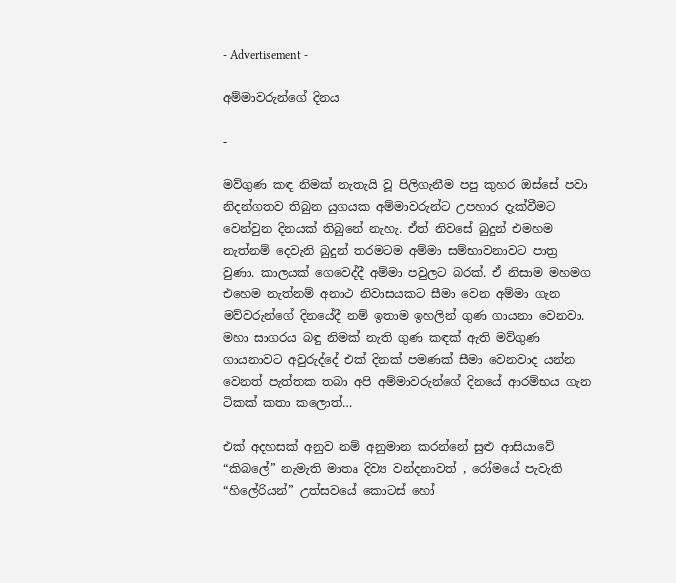- Advertisement -

අම්මාවරුන්ගේ දිනය

-

මව්ගුණ කඳ නිමක් නැතැයි වූ පිලිගැනීම පපු කුහර ඔස්සේ පවා නිදන්ගතව තිබුන යුගයක අම්මාවරුන්ට උපහාර දැක්වීමට වෙන්වුන දිනයක් තිබුනේ නැහැ. ඒත් නිවසේ බුදුන් එමහම නැත්නම් දෙවැනි බුදුන් තරමටම අම්මා සම්භාවනාවට පාත්‍ර වුණා. කාලයක් ගෙවෙද්දී අම්මා පවුලට බරක්. ඒ නිසාම මහමග එහෙම නැත්නම් අනාථ නිවාසයකට සීමා වෙන අම්මා ගැන මව්වරුන්ගේ දිනයේදී නම් ඉතාම ඉහලින් ගුණ ගායනා වෙනවා. මහා සාගරය බඳු නිමක් නැති ගුණ කඳක් ඇති මව්ගුණ ගායනාවට අවුරුද්දේ එක් දිනක් පමණක් සීමා වෙනවාද යන්න වෙනත් පැත්තක තබා අපි අම්මාවරුන්ගේ දිනයේ ආරම්භය ගැන ටිකක් කතා කලොත්…

එක් අදහසක් අනුව නම් අනුමාන කරන්නේ සුළු ආසියාවේ “කිබලේ” නැමැති මාතෘ දිව්‍ය වන්දනාවත් , රෝමයේ පැවැති “හිලේරියන්” උත්සවයේ කොටස් හෝ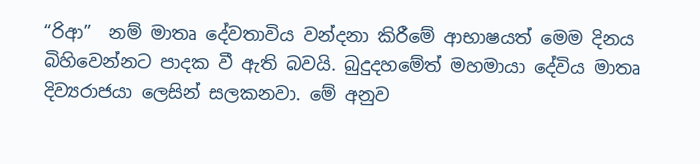“රිආ”  නම් මාතෘ දේවතාවිය වන්දනා කිරීමේ ආභාෂයත් මෙම දිනය බිහිවෙන්නට පාදක වී ඇති බවයි. බුදුදහමේත් මහමායා දේවිය මාතෘ දිව්‍යරාජයා ලෙසින් සලකනවා. මේ අනුව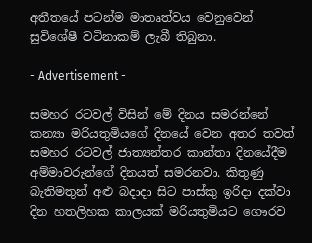අතීතයේ පටන්ම මාතෘත්වය වෙනුවෙන් සුවිශේෂී වටිනාකම් ලැබී තිබුනා.

- Advertisement -

සමහර රටවල් විසින් මේ දිනය සමරන්නේ කන්‍යා මරියතුමියගේ දිනයේ වෙන අතර තවත් සමහර රටවල් ජාත්‍යන්තර කාන්තා දිනයේදීම අම්මාවරුන්ගේ දිනයත් සමරනවා. කිතුණු බැතිමතුන් අළු බදාදා සිට පාස්කු ඉරිදා දක්වා දින හතලිහක කාලයක් මරියතුමියට ගෞරව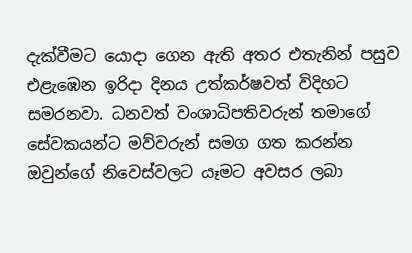දැක්වීමට යොදා ගෙන ඇති අතර එතැනින් පසුව එළැඹෙන ඉරිදා දිනය උත්කර්ෂවත් විදිහට සමරනවා. ධනවත් වංශාධිපතිවරුන් තමාගේ සේවකයන්ට මව්වරුන් සමග ගත කරන්න ඔවුන්ගේ නිවෙස්වලට යෑමට අවසර ලබා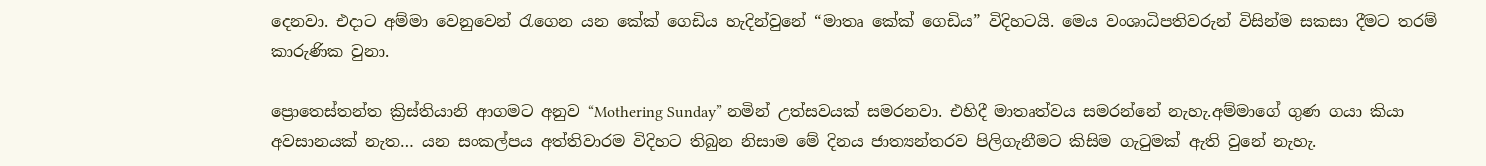දෙනවා. එදාට අම්මා වෙනුවෙන් රැගෙන යන කේක් ගෙඩිය හැදින්වුනේ “මාතෘ කේක් ගෙඩිය” විදිහටයි. මෙය වංශාධිපතිවරුන් විසින්ම සකසා දීමට තරම් කාරුණික වුනා.

ප්‍රොතෙස්තන්ත ක්‍රිස්තියානි ආගමට අනුව “Mothering Sunday” නමින් උත්සවයක් සමරනවා. එහිදී මාතෘත්වය සමරන්නේ නැහැ.අම්මාගේ ගුණ ගයා කියා අවසානයක් නැත… යන සංකල්පය අත්තිවාරම විදිහට තිබුන නිසාම මේ දිනය ජාත්‍යන්තරව පිලිගැනීමට කිසිම ගැටුමක් ඇති වුනේ නැහැ.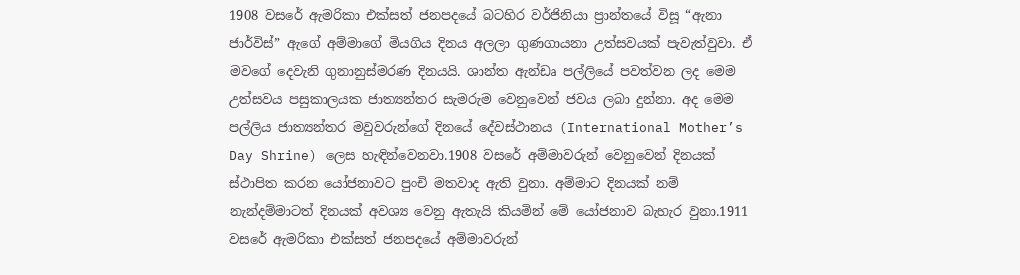1908 වසරේ ඇමරිකා එක්සත් ජනපදයේ බටහිර වර්ජිනියා ප්‍රාන්තයේ විසූ “ඇනා ජාර්විස්” ඇගේ අම්මාගේ මියගිය දිනය අලලා ගුණගායනා උත්සවයක් පැවැත්වුවා. ඒ මවගේ දෙවැනි ගුනානුස්මරණ දිනයයි. ශාන්ත ඇන්ඩෘ පල්ලියේ පවත්වන ලද මෙම උත්සවය පසුකාලයක ජාත්‍යන්තර සැමරුම වෙනුවෙන් ජවය ලබා දුන්නා. අද මෙම පල්ලිය ජාත්‍යන්තර මවුවරුන්ගේ දිනයේ දේවස්ථානය (International Mother’s Day Shrine) ලෙස හැඳින්වෙනවා.1908 වසරේ අම්මාවරුන් වෙනුවෙන් දිනයක් ස්ථාපිත කරන යෝජනාවට පුංචි මතවාද ඇති වුනා. අම්මාට දිනයක් නම් නැන්දම්මාටත් දිනයක් අවශ්‍ය වෙනු ඇතැයි කියමින් මේ යෝජනාව බැහැර වුනා.1911 වසරේ ඇමරිකා එක්සත් ජනපදයේ අම්මාවරුන්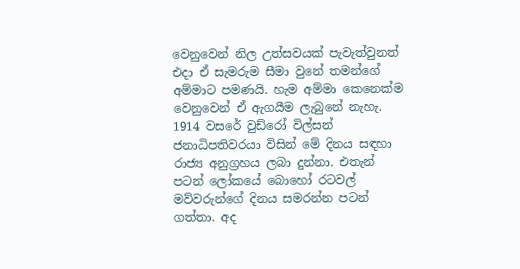වෙනුවෙන් නිල උත්සවයක් පැවැත්වුනත් එදා ඒ සැමරුම සීමා වුනේ තමන්ගේ අම්මාට පමණයි. හැම අම්මා කෙනෙක්ම වෙනුවෙන් ඒ ඇගයීම ලැබුනේ නැහැ. 1914 වසරේ වුඩ්රෝ විල්සන් ජනාධිපතිවරයා විසින් මේ දිනය සඳහා රාජ්‍ය අනුග්‍රහය ලබා දුන්නා. එතැන් පටන් ලෝකයේ බොහෝ රටවල් මව්වරුන්ගේ දිනය සමරන්න පටන් ගත්තා. අද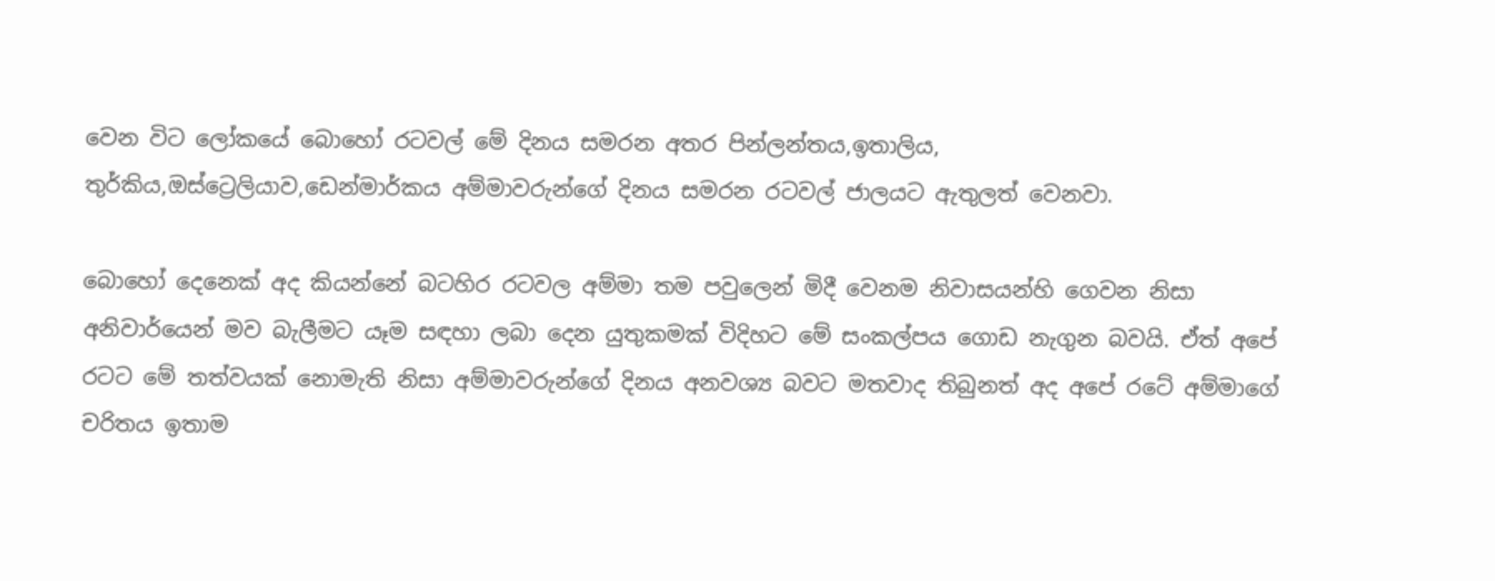වෙන විට ලෝකයේ බොහෝ රටවල් මේ දිනය සමරන අතර පින්ලන්තය,ඉතාලිය, තුර්කිය,ඔස්ට්‍රෙලියාව,ඩෙන්මාර්කය අම්මාවරුන්ගේ දිනය සමරන රටවල් ජාලයට ඇතුලත් වෙනවා.

බොහෝ දෙනෙක් අද කියන්නේ බටහිර රටවල අම්මා තම පවුලෙන් මිදී වෙනම නිවාසයන්හි ගෙවන නිසා අනිවාර්යෙන් මව බැලීමට යෑම සඳහා ලබා දෙන යුතුකමක් විදිහට මේ සංකල්පය ගොඩ නැගුන බවයි. ඒත් අපේ රටට මේ තත්වයක් නොමැති නිසා අම්මාවරුන්ගේ දිනය අනවශ්‍ය බවට මතවාද තිබුනත් අද අපේ රටේ අම්මාගේ චරිතය ඉතාම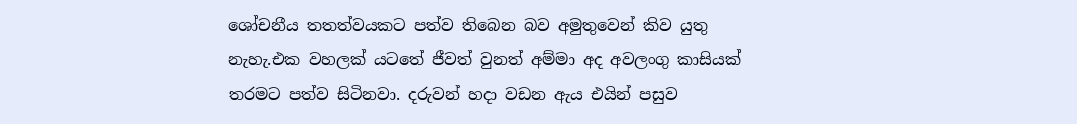ශෝචනීය තතත්වයකට පත්ව තිබෙන බව අමුතුවෙන් කිව යුතු නැහැ.එක වහලක් යටතේ ජීවත් වුනත් අම්මා අද අවලංගු කාසියක් තරමට පත්ව සිටිනවා. දරුවන් හදා වඩන ඇය එයින් පසුව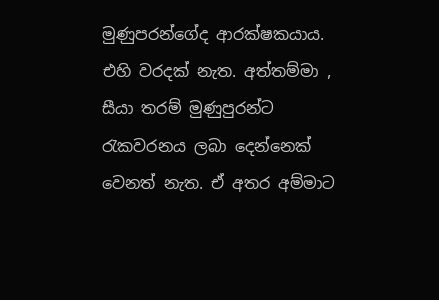මුණුපරන්ගේද ආරක්ෂකයාය. එහි වරදක් නැත. අත්තම්මා , සීයා තරම් මුණුපුරන්ට රැකවරනය ලබා දෙන්නෙක් වෙනත් නැත. ඒ අතර අම්මාට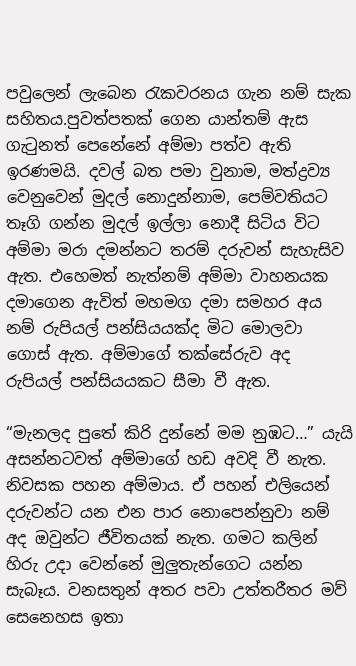පවුලෙන් ලැබෙන රැකවරනය ගැන නම් සැක සහිතය.පුවත්පතක් ගෙන යාන්තම් ඇස ගැටුනත් පෙනේනේ අම්මා පත්ව ඇති ඉරණමයි. දවල් බත පමා වුනාම, මත්ද්‍රව්‍ය වෙනුවෙන් මුදල් නොදුන්නාම, පෙම්වතියට තෑගි ගන්න මුදල් ඉල්ලා නොදී සිටිය විට අම්මා මරා දමන්නට තරම් දරුවන් සැහැසිව ඇත. එහෙමත් නැත්නම් අම්මා වාහනයක දමාගෙන ඇවිත් මහමග දමා සමහර අය නම් රුපියල් පන්සියයක්ද මිට මොලවා ගොස් ඇත. අම්මාගේ තක්සේරුව අද රුපියල් පන්සියයකට සීමා වී ඇත.

“මැනලද පුතේ කිරි දුන්නේ මම නුඹට…” යැයි අසන්නටවත් අම්මාගේ හඩ අවදි වී නැත. නිවසක පහන අම්මාය. ඒ පහන් එලියෙන් දරුවන්ට යන එන පාර නොපෙන්නුවා නම් අද ඔවුන්ට ජීවිතයක් නැත. ගමට කලින් හිරු උදා වෙන්නේ මුලුතැන්ගෙට යන්න සැබෑය. වනසතුන් අතර පවා උත්තරීතර මව් සෙනෙහස ඉතා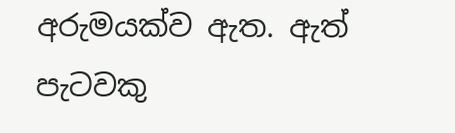අරුමයක්ව ඇත. ඇත් පැටවකු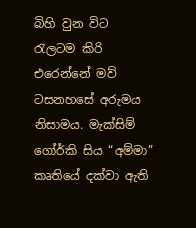බිහි වුන විට රැලටම කිරි එරෙන්නේ මව් ටසනහසේ අරුමය නිසාමය. මැක්සිම් ගෝර්කි සිය “අම්මා” කෘතියේ දක්වා ඇති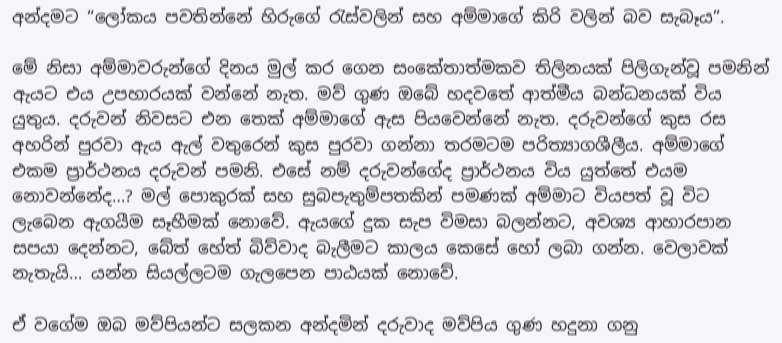අන්දමට “ලෝකය පවතින්නේ හිරුගේ රැස්වලින් සහ අම්මාගේ කිරි වලින් බව සැබෑය”.

මේ නිසා අම්මාවරුන්ගේ දිනය මුල් කර ගෙන සංකේතාත්මකව තිලිනයක් පිලිගැන්වූ පමනින් ඇයට එය උපහාරයක් වන්නේ නැත. මව් ගුණ ඔබේ හදවතේ ආත්මීය බන්ධනයක් විය යුතුය. දරුවන් නිවසට එන තෙක් අම්මාගේ ඇස පියවෙන්නේ නැත. දරුවන්ගේ කුස රස අහරින් පුරවා ඇය ඇල් වතුරෙන් කුස පුරවා ගන්නා තරමටම පරිත්‍යාගශීලීය. අම්මාගේ එකම ප්‍රාර්ථනය දරුවන් පමනි. එසේ නම් දරුවන්ගේද ප්‍රාර්ථනය විය යුත්තේ එයම නොවන්නේද…? මල් පොකුරක් සහ සුබපැතුම්පතකින් පමණක් අම්මාට වියපත් වූ විට ලැබෙන ඇගයීම සෑහීමක් නොවේ. ඇයගේ දුක සැප විමසා බලන්නට, අවශ්‍ය ආහාරපාන සපයා දෙන්නට, බේත් හේත් බිව්වාද බැලීමට කාලය කෙසේ හෝ ලබා ගන්න. වෙලාවක් නැතැයි… යන්න සියල්ලටම ගැලපෙන පාඨයක් නොවේ.

ඒ වගේම ඔබ මව්පියන්ට සලකන අන්දමින් දරුවාද මව්පිය ගුණ හදුනා ගනු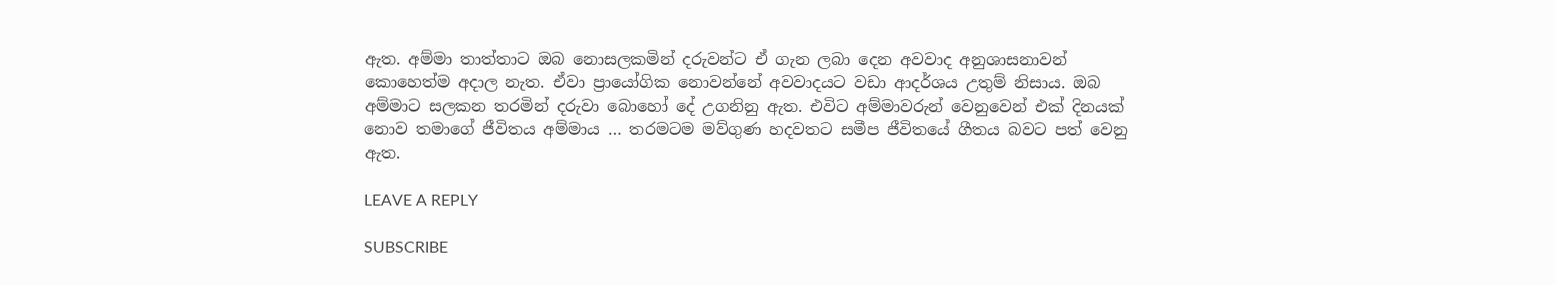ඇත. අම්මා තාත්තාට ඔබ නොසලකමින් දරුවන්ට ඒ ගැන ලබා දෙන අවවාද අනුශාසනාවන් කොහෙත්ම අදාල නැත. ඒවා ප්‍රායෝගික නොවන්නේ අවවාදයට වඩා ආදර්ශය උතුම් නිසාය. ඔබ අම්මාට සලකන තරමින් දරුවා බොහෝ දේ උගනිනු ඇත. එවිට අම්මාවරුන් වෙනුවෙන් එක් දිනයක් නොව තමාගේ ජීවිතය අම්මාය … තරමටම මව්ගුණ හදවතට සමීප ජීවිතයේ ගීතය බවට පත් වෙනු ඇත.

LEAVE A REPLY

SUBSCRIBE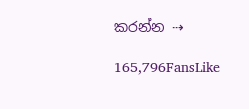කරන්න ⇢

165,796FansLike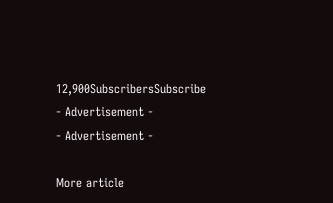12,900SubscribersSubscribe
- Advertisement -
- Advertisement -

More article